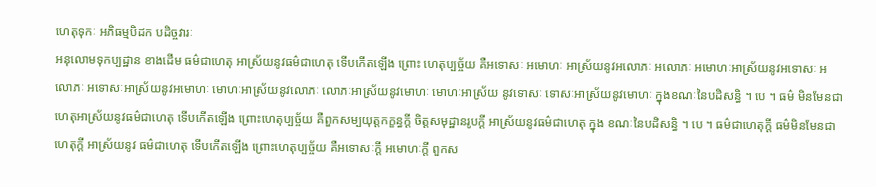ហេតុទុកៈ អភិធម្មបិដក បដិច្ចវារៈ
អនុលោមទុកប្បដ្ឋាន ខាងដើម ធម៌ជាហេតុ អាស្រ័យនូវធម៌ជាហេតុ ទើបកើតឡើង ព្រោះ ហេតុប្បច្ច័យ គឺអទោសៈ អមោហៈ អាស្រ័យនូវអលោភៈ អលោភៈ អមោហៈអាស្រ័យនូវអទោសៈ អលោភៈ អទោសៈអាស្រ័យនូវអមោហៈ មោហៈអាស្រ័យនូវលោភៈ លោភៈអាស្រ័យនូវមោហៈ មោហៈអាស្រ័យ នូវទោសៈ ទោសៈអាស្រ័យនូវមោហៈ ក្នុងខណៈនៃបដិសន្ធិ ។ បេ ។ ធម៌ មិនមែនជាហេតុអាស្រ័យនូវធម៌ជាហេតុ ទើបកើតឡើង ព្រោះហេតុប្បច្ច័យ គឺពួកសម្បយុត្តកក្ខន្ធក្តី ចិត្តសមុដ្ឋានរូបក្តី អាស្រ័យនូវធម៌ជាហេតុ ក្នុង ខណៈនៃបដិសន្ធិ ។ បេ ។ ធម៌ជាហេតុក្តី ធម៌មិនមែនជាហេតុក្តី អាស្រ័យនូវ ធម៌ជាហេតុ ទើបកើតឡើង ព្រោះហេតុប្បច្ច័យ គឺអទោសៈក្តី អមោហៈក្តី ពួកស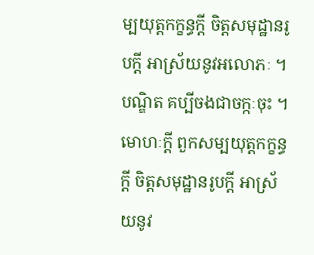ម្បយុត្តកក្ខន្ធក្តី ចិត្តសមុដ្ឋានរូបក្តី អាស្រ័យនូវអលោភៈ ។ បណ្ឌិត គប្បីចងជាចក្កៈចុះ ។ មោហៈក្តី ពួកសម្បយុត្តកក្ខន្ធក្តី ចិត្តសមុដ្ឋានរូបក្តី អាស្រ័យនូវ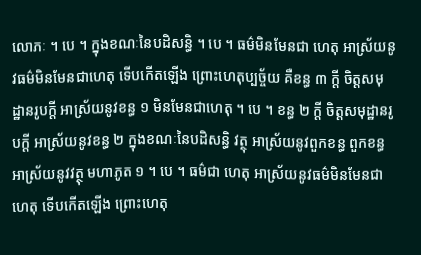លោភៈ ។ បេ ។ ក្នុងខណៈនៃបដិសន្ធិ ។ បេ ។ ធម៌មិនមែនជា ហេតុ អាស្រ័យនូវធម៌មិនមែនជាហេតុ ទើបកើតឡើង ព្រោះហេតុប្បច្ច័យ គឺខន្ធ ៣ ក្តី ចិត្តសមុដ្ឋានរូបក្តី អាស្រ័យនូវខន្ធ ១ មិនមែនជាហេតុ ។ បេ ។ ខន្ធ ២ ក្តី ចិត្តសមុដ្ឋានរូបក្តី អាស្រ័យនូវខន្ធ ២ ក្នុងខណៈនៃបដិសន្ធិ វត្ថុ អាស្រ័យនូវពួកខន្ធ ពួកខន្ធអាស្រ័យនូវវត្ថុ មហាភូត ១ ។ បេ ។ ធម៌ជា ហេតុ អាស្រ័យនូវធម៌មិនមែនជាហេតុ ទើបកើតឡើង ព្រោះហេតុ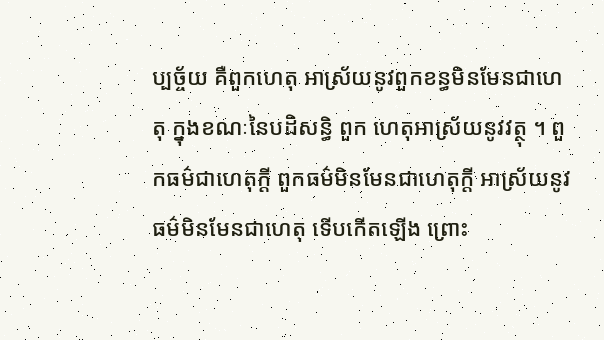ប្បច្ច័យ គឺពួកហេតុ អាស្រ័យនូវពួកខន្ធមិនមែនជាហេតុ ក្នុងខណៈនៃបដិសន្ធិ ពួក ហេតុអាស្រ័យនូវវត្ថុ ។ ពួកធម៌ជាហេតុក្តី ពួកធម៌មិនមែនជាហេតុក្តី អាស្រ័យនូវធម៌មិនមែនជាហេតុ ទើបកើតឡើង ព្រោះ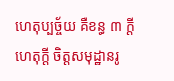ហេតុប្បច្ច័យ គឺខន្ធ ៣ ក្តី ហេតុក្តី ចិត្តសមុដ្ឋានរូ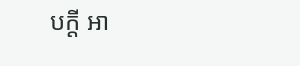បក្តី អា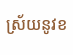ស្រ័យនូវខ